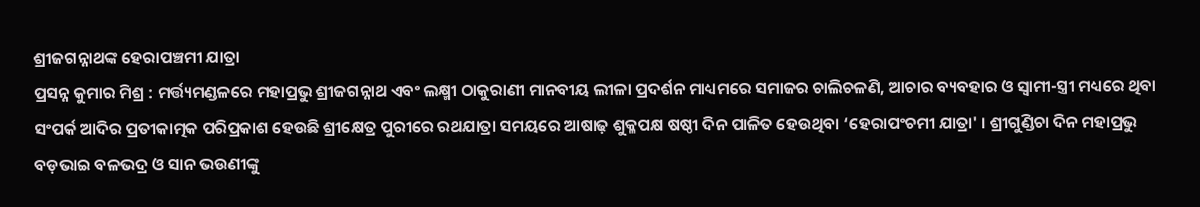ଶ୍ରୀଜଗନ୍ନାଥଙ୍କ ହେରାପଞ୍ଚମୀ ଯାତ୍ରା
ପ୍ରସନ୍ନ କୁମାର ମିଶ୍ର : ମର୍ତ୍ତ୍ୟମଣ୍ଡଳରେ ମହାପ୍ରଭୁ ଶ୍ରୀଜଗନ୍ନାଥ ଏବଂ ଲକ୍ଷ୍ମୀ ଠାକୁରାଣୀ ମାନବୀୟ ଲୀଳା ପ୍ରଦର୍ଶନ ମାଧ୍ୟମରେ ସମାଜର ଚାଲିଚଳଣି, ଆଚାର ବ୍ୟବହାର ଓ ସ୍ୱାମୀ-ସ୍ତ୍ରୀ ମଧ୍ୟରେ ଥିବା ସଂପର୍କ ଆଦିର ପ୍ରତୀକାତ୍ମକ ପରିପ୍ରକାଶ ହେଉଛି ଶ୍ରୀକ୍ଷେତ୍ର ପୁରୀରେ ରଥଯାତ୍ରା ସମୟରେ ଆଷାଢ଼ ଶୁକ୍ଳପକ୍ଷ ଷଷ୍ଠୀ ଦିନ ପାଳିତ ହେଉଥିବା ‘ହେରାପଂଚମୀ ଯାତ୍ରା' । ଶ୍ରୀଗୁଣ୍ଡିଚା ଦିନ ମହାପ୍ରଭୁ ବଡ଼ଭାଇ ବଳଭଦ୍ର ଓ ସାନ ଭଉଣୀଙ୍କୁ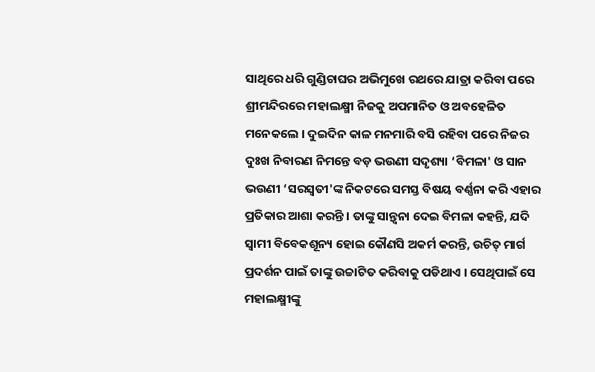ସାଥିରେ ଧରି ଗୁଣ୍ଡିଚାଘର ଅଭିମୁଖେ ରଥରେ ଯାତ୍ରା କରିବା ପରେ ଶ୍ରୀମନ୍ଦିରରେ ମହାଲକ୍ଷ୍ମୀ ନିଜକୁ ଅପମାନିତ ଓ ଅବହେଳିତ ମନେକଲେ । ଦୁଇଦିନ କାଳ ମନମାରି ବସି ରହିବା ପରେ ନିଜର ଦୁଃଖ ନିବାରଣ ନିମନ୍ତେ ବଡ଼ ଭଉଣୀ ସଦୃଶ୍ୟା ‘ବିମଳା' ଓ ସାନ ଭଉଣୀ ‘ସରସ୍ୱତୀ'ଙ୍କ ନିକଟରେ ସମସ୍ତ ବିଷୟ ବର୍ଣ୍ଣନା କରି ଏହାର ପ୍ରତିକାର ଆଶା କରନ୍ତି । ତାଙ୍କୁ ସାନ୍ତ୍ୱନା ଦେଇ ବିମଳା କହନ୍ତି, ଯଦି ସ୍ୱାମୀ ବିବେକଶୂନ୍ୟ ହୋଇ କୌଣସି ଅକର୍ମ କରନ୍ତି, ଉଚିତ୍ ମାର୍ଗ ପ୍ରଦର୍ଶନ ପାଇଁ ତାଙ୍କୁ ଉଚ୍ଚାଟିତ କରିବାକୁ ପଡିଥାଏ । ସେଥିପାଇଁ ସେ ମହାଲକ୍ଷ୍ମୀଙ୍କୁ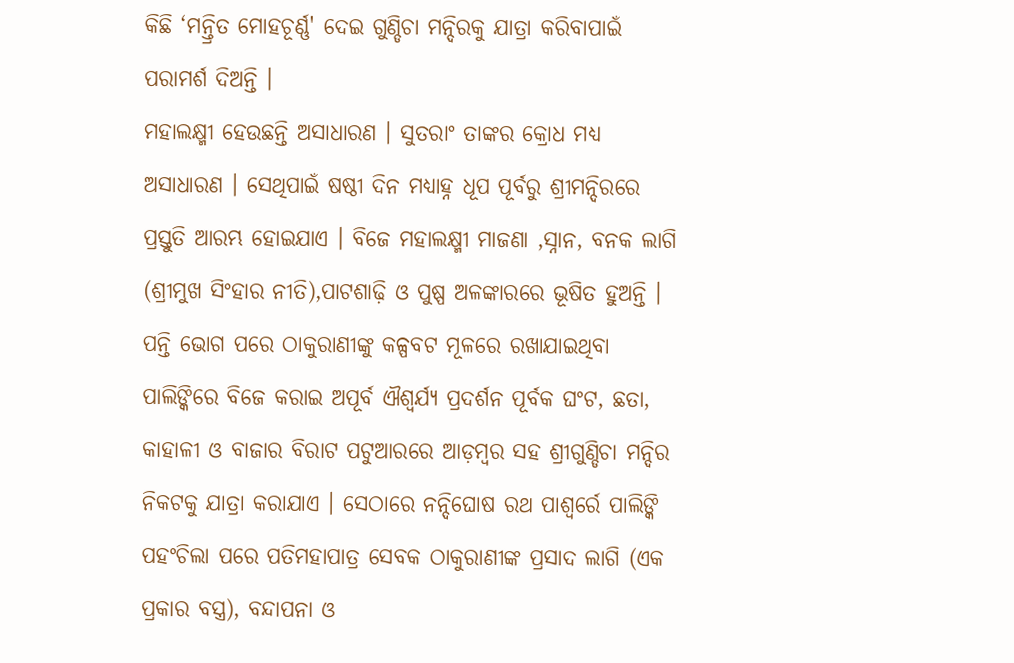କିଛି ‘ମନ୍ତ୍ରିତ ମୋହଚୂର୍ଣ୍ଣ' ଦେଇ ଗୁଣ୍ଡିଚା ମନ୍ଦିରକୁ ଯାତ୍ରା କରିବାପାଇଁ ପରାମର୍ଶ ଦିଅନ୍ତି ।
ମହାଲକ୍ଷ୍ମୀ ହେଉଛନ୍ତି ଅସାଧାରଣ । ସୁତରାଂ ତାଙ୍କର କ୍ରୋଧ ମଧ୍ୟ ଅସାଧାରଣ । ସେଥିପାଇଁ ଷଷ୍ଠୀ ଦିନ ମଧ୍ୟାହ୍ନ ଧୂପ ପୂର୍ବରୁ ଶ୍ରୀମନ୍ଦିରରେ ପ୍ରସ୍ତୁତି ଆରମ୍ଭ ହୋଇଯାଏ । ବିଜେ ମହାଲକ୍ଷ୍ମୀ ମାଜଣା ,ସ୍ନାନ, ବନକ ଲାଗି (ଶ୍ରୀମୁଖ ସିଂହାର ନୀତି),ପାଟଶାଢ଼ି ଓ ପୁଷ୍ପ ଅଳଙ୍କାରରେ ଭୂଷିତ ହୁଅନ୍ତି । ପନ୍ତି ଭୋଗ ପରେ ଠାକୁରାଣୀଙ୍କୁ କଳ୍ପବଟ ମୂଳରେ ରଖାଯାଇଥିବା ପାଲିଙ୍କିରେ ବିଜେ କରାଇ ଅପୂର୍ବ ଐଶ୍ୱର୍ଯ୍ୟ ପ୍ରଦର୍ଶନ ପୂର୍ବକ ଘଂଟ, ଛତା, କାହାଳୀ ଓ ବାଜାର ବିରାଟ ପଟୁଆରରେ ଆଡ଼ମ୍ବର ସହ ଶ୍ରୀଗୁଣ୍ଡିଚା ମନ୍ଦିର ନିକଟକୁ ଯାତ୍ରା କରାଯାଏ । ସେଠାରେ ନନ୍ଦିଘୋଷ ରଥ ପାଶ୍ୱର୍ରେ ପାଲିଙ୍କି ପହଂଚିଲା ପରେ ପତିମହାପାତ୍ର ସେବକ ଠାକୁରାଣୀଙ୍କ ପ୍ରସାଦ ଲାଗି (ଏକ ପ୍ରକାର ବସ୍ତ୍ର), ବନ୍ଦାପନା ଓ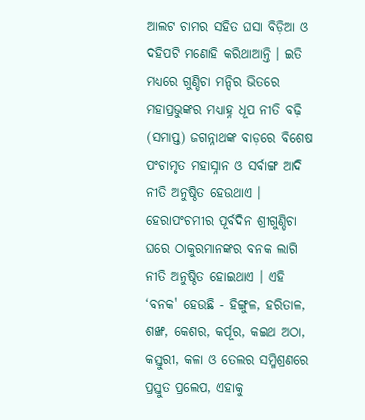ଆଲଟ ଚାମର ସହିତ ଘସା ବିଡ଼ିଆ ଓ ଦହିପଟି ମଣୋହି କରିଥାଆନ୍ତି । ଇତି ମଧ୍ୟରେ ଗୁଣ୍ଡିଚା ମନ୍ଦିର ଭିତରେ ମହାପ୍ରଭୁଙ୍କର ମଧ୍ୟାହ୍ନ ଧୂପ ନୀତି ବଢ଼ି (ସମାପ୍ତ) ଜଗନ୍ନାଥଙ୍କ ବାଡ଼ରେ ବିଶେଷ ପଂଚାମୃତ ମହାସ୍ନାନ ଓ ସର୍ବାଙ୍ଗ ଆଦି ନୀତି ଅନୁଷ୍ଠିତ ହେଉଥାଏ ।
ହେରାପଂଚମୀର ପୂର୍ବଦିନ ଶ୍ରୀଗୁଣ୍ଡିଚା ଘରେ ଠାକୁରମାନଙ୍କର ବନକ ଲାଗି ନୀତି ଅନୁଷ୍ଠିତ ହୋଇଥାଏ । ଏହି ‘ବନକ' ହେଉଛି - ହିଙ୍ଗୁଳ, ହରିତାଳ, ଶଙ୍ଖ, କେଶର, କର୍ପୂର, କଇଥ ଅଠା, କସ୍ତୁରୀ, କଳା ଓ ତେଲର ସମ୍ମିଶ୍ରଣରେ ପ୍ରସ୍ତୁତ ପ୍ରଲେପ, ଏହାକୁ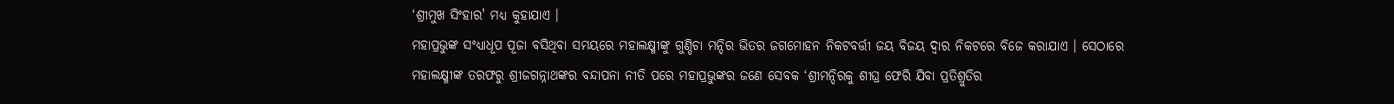‘ଶ୍ରୀମୁଖ ସିଂହାର' ମଧ୍ୟ କୁହାଯାଏ ।
ମହାପ୍ରଭୁଙ୍କ ସଂଧ୍ୟାଧୂପ ପୂଜା ବସିଥିବା ସମୟରେ ମହାଲକ୍ଷ୍ମୀଙ୍କୁ ଗୁଣ୍ଡିଚା ମନ୍ଦିର ଭିତର ଜଗମୋହନ ନିକଟବର୍ତ୍ତୀ ଜୟ ବିଜୟ ଦ୍ୱାର ନିକଟରେ ବିଜେ କରାଯାଏ । ସେଠାରେ ମହାଲକ୍ଷ୍ମୀଙ୍କ ତରଫରୁ ଶ୍ରୀଜଗନ୍ନାଥଙ୍କର ବନ୍ଦାପନା ନୀତି ପରେ ମହାପ୍ରଭୁଙ୍କର ଜଣେ ସେବକ ‘ଶ୍ରୀମନ୍ଦିରକୁ ଶୀଘ୍ର ଫେରି ଯିବା ପ୍ରତିଶ୍ରୁତିର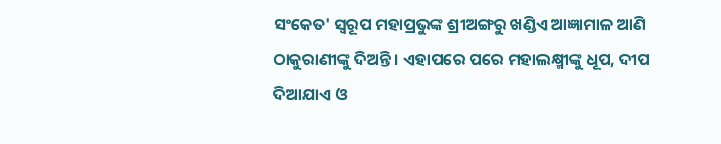ସଂକେତ' ସ୍ୱରୂପ ମହାପ୍ରଭୁଙ୍କ ଶ୍ରୀଅଙ୍ଗରୁ ଖଣ୍ଡିଏ ଆଜ୍ଞାମାଳ ଆଣି ଠାକୁରାଣୀଙ୍କୁ ଦିଅନ୍ତି । ଏହାପରେ ପରେ ମହାଲକ୍ଷ୍ମୀଙ୍କୁ ଧୂପ, ଦୀପ ଦିଆଯାଏ ଓ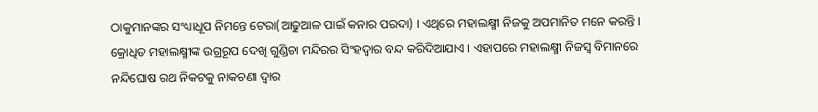ଠାକୁମାନଙ୍କର ସଂଧ୍ୟାଧୂପ ନିମନ୍ତେ ଟେରା(ଆଢୁଆଳ ପାଇଁ କନାର ପରଦା) । ଏଥିରେ ମହାଲକ୍ଷ୍ମୀ ନିଜକୁ ଅପମାନିତ ମନେ କରନ୍ତି । କ୍ରୋଧିତ ମହାଲକ୍ଷ୍ମୀଙ୍କ ଉଗ୍ରରୂପ ଦେଖି ଗୁଣ୍ଡିଚା ମନ୍ଦିରର ସିଂହଦ୍ୱାର ବନ୍ଦ କରିଦିଆଯାଏ । ଏହାପରେ ମହାଲକ୍ଷ୍ମୀ ନିଜସ୍ୱ ବିମାନରେ ନନ୍ଦିଘୋଷ ରଥ ନିକଟକୁ ନାକଚଣା ଦ୍ୱାର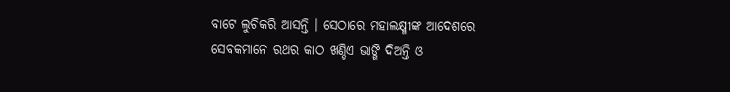ବାଟେ ଲୁଚିକରି ଆସନ୍ତି । ସେଠାରେ ମହାଲକ୍ଷ୍ମୀଙ୍କ ଆଦେଶରେ ସେବକମାନେ ରଥର କାଠ ଖଣ୍ଡିଏ ଭାଙ୍ଗି ଦିଅନ୍ତି ଓ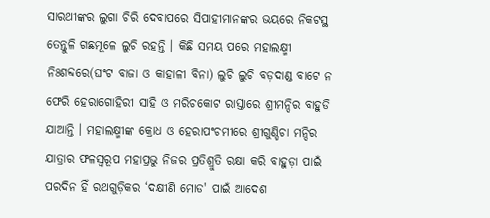ସାରଥୀଙ୍କର ଲୁଗା ଚିରି ଦେବାପରେ ସିପାହୀମାନଙ୍କର ଭୟରେ ନିକଟସ୍ଥ ତେନ୍ତୁଳି ଗଛମୂଳେ ଲୁଚି ରହନ୍ତି । କିଛି ସମୟ ପରେ ମହାଲକ୍ଷ୍ମୀ ନିଃଶବ୍ଦରେ(ଘଂଟ ବାଜା ଓ କାହାଳୀ ବିନା) ଲୁଚି ଲୁଚି ବଡ଼ଦାଣ୍ଡ ବାଟେ ନ ଫେରି ହେରାଗୋହିରୀ ସାହି ଓ ମରିଚକୋଟ ରାସ୍ତାରେ ଶ୍ରୀମନ୍ଦିର ବାହୁଡି ଯାଆନ୍ତି । ମହାଲକ୍ଷ୍ମୀଙ୍କ କ୍ରୋଧ ଓ ହେରାପଂଚମୀରେ ଶ୍ରୀଗୁଣ୍ଡିଚା ମନ୍ଦିର ଯାତ୍ରାର ଫଳସ୍ୱରୂପ ମହାପ୍ରଭୁ ନିଜର ପ୍ରତିଶ୍ରୁତି ରକ୍ଷା କରି ବାହୁଡ଼ା ପାଇଁ ପରଦିନ ହିଁ ରଥଗୁଡ଼ିକର ‘ଦକ୍ଷୀଣି ମୋଡ' ପାଇଁ ଆଦେଶ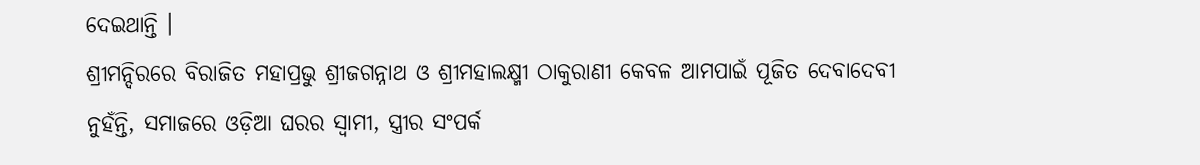ଦେଇଥାନ୍ତି ।
ଶ୍ରୀମନ୍ଦିରରେ ବିରାଜିତ ମହାପ୍ରଭୁ ଶ୍ରୀଜଗନ୍ନାଥ ଓ ଶ୍ରୀମହାଲକ୍ଷ୍ମୀ ଠାକୁରାଣୀ କେବଳ ଆମପାଇଁ ପୂଜିତ ଦେବାଦେବୀ ନୁହଁନ୍ତି, ସମାଜରେ ଓଡ଼ିଆ ଘରର ସ୍ୱାମୀ, ସ୍ତ୍ରୀର ସଂପର୍କ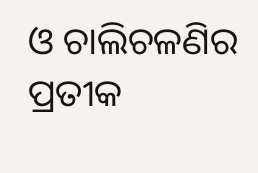ଓ ଚାଲିଚଳଣିର ପ୍ରତୀକ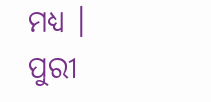ମଧ୍ୟ ।
ପୁରୀ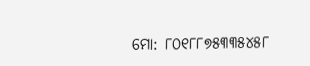ମୋ: ୮୦୧୮୮୭୫୩୩୫୪୫୮